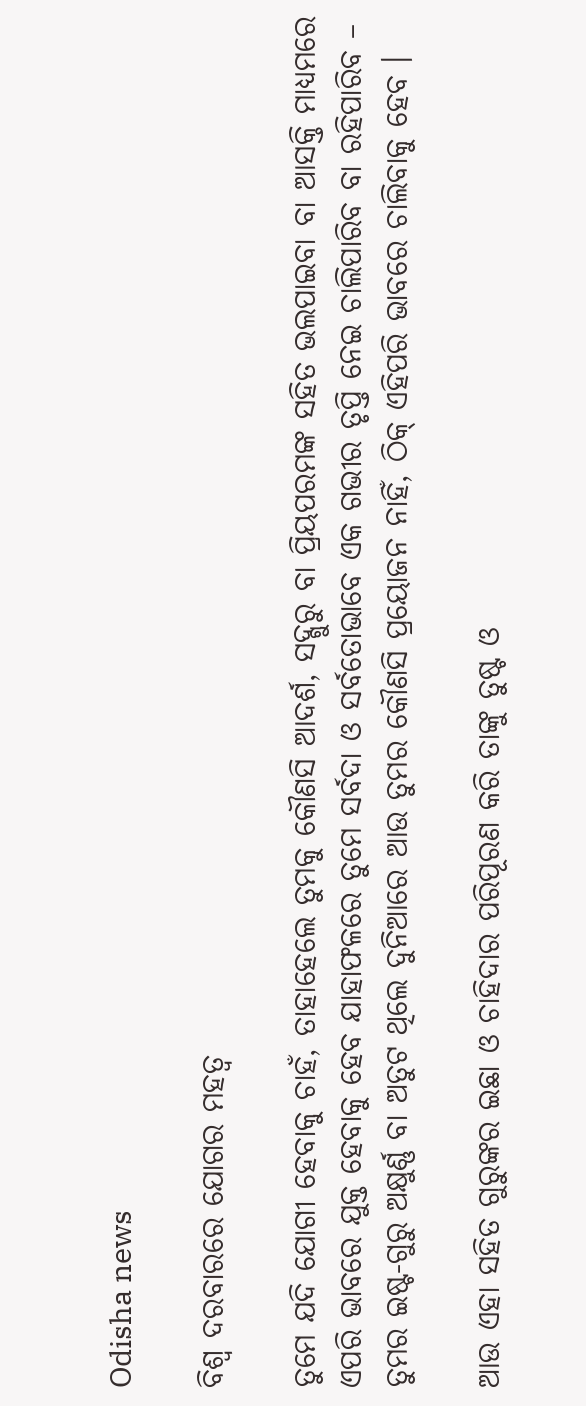Odisha news

ବିଶ୍ୱ ଦରବାରରେ ଯୋଗର ମହତ୍ୱ

ତୁମେ ଯଦି ଯୋଗୀ ହେବାକୁ ଚାହଁ, ତାହାହେଲେ ତୁମକୁ କୌଣସି ଆଦର୍ଶ, ସଦ୍ଗୁରୁ ବା ପ୍ରିୟପରମଙ୍କ ସହିତ ଭଲପାଇବା ବା ଆସକ୍ତି ମାଧ୍ୟମରେ ଏପରି ଭାବରେ ଯୁକ୍ତ ହେବାକୁ ହେବ ଯାହାଫଳରେ ତୁମେ ସର୍ବଦା ଓ ସର୍ବତୋଭାବେ ଏକ ଗଭୀର ତୃପ୍ତି ନେଇ ଚାଲିପାରିବ ବା ରହିପାରିବ – ତୁମର ଇଷ୍ଟ-ଗୁରୁ ଅକ୍ଷୁର୍ଣ୍ଣ ବା ଅତୁଟ ଥିଲେ ଦୁନିଆରେ ଆଉ ତୁମର କୌଣସି ପ୍ରୟୋଜନ ନାହିଁ, ଠିକ୍ ଏହିପରି ଭାବରେ ଚାଲିବାକୁ ହେବ ।

ଆଉ ଏହା ସହିତ ଗୁରୁଙ୍କର ଇଛା ଓ ଚାହିଦାର ପରିପୂରଣ କରି ତାଙ୍କୁ ତୁଷ୍ଟ ଓ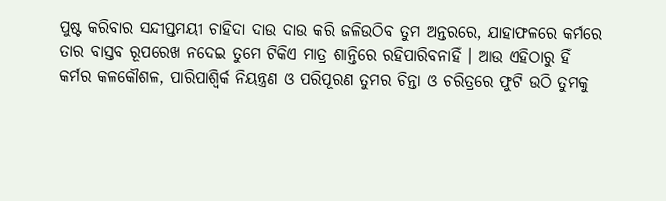ପୁଷ୍ଟ କରିବାର ସନ୍ଦୀପ୍ତମୟୀ ଚାହିଦା ଦାଉ ଦାଉ କରି ଜଳିଉଠିବ ତୁମ ଅନ୍ତରରେ, ଯାହାଫଳରେ କର୍ମରେ ତାର ବାସ୍ତବ ରୂପରେଖ ନଦେଇ ତୁମେ ଟିକିଏ ମାତ୍ର ଶାନ୍ତିରେ ରହିପାରିବନାହିଁ । ଆଉ ଏହିଠାରୁ ହିଁ କର୍ମର କଳକୌଶଳ, ପାରିପାଶ୍ୱିର୍କ ନିୟନ୍ତ୍ରଣ ଓ ପରିପୂରଣ ତୁମର ଚିନ୍ତା ଓ ଚରିତ୍ରରେ ଫୁଟି ଉଠି ତୁମକୁ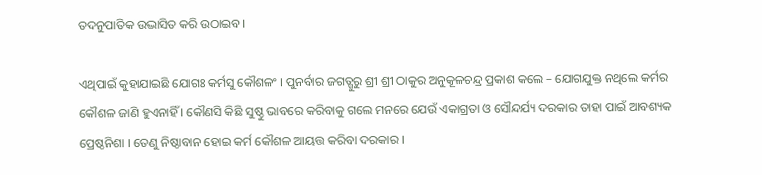ତଦନୁପାତିକ ଉଦ୍ଭାସିତ କରି ଉଠାଇବ ।

ଏଥିପାଇଁ କୁହାଯାଇଛି ଯୋଗଃ କର୍ମସୁ କୌଶଳଂ । ପୁନର୍ବାର ଜଗତ୍ଗୁରୁ ଶ୍ରୀ ଶ୍ରୀ ଠାକୁର ଅନୁକୂଳଚନ୍ଦ୍ର ପ୍ରକାଶ କଲେ – ଯୋଗଯୁକ୍ତ ନଥିଲେ କର୍ମର କୌଶଳ ଜାଣି ହୁଏନାହିଁ । କୌଣସି କିଛି ସୁଷ୍ଠୁ ଭାବରେ କରିବାକୁ ଗଲେ ମନରେ ଯେଉଁ ଏକାଗ୍ରତା ଓ ସୌନ୍ଦର୍ଯ୍ୟ ଦରକାର ତାହା ପାଇଁ ଆବଶ୍ୟକ ପ୍ରେଷ୍ଠନିଶା । ତେଣୁ ନିଷ୍ଠାବାନ ହୋଇ କର୍ମ କୌଶଳ ଆୟତ୍ତ କରିବା ଦରକାର ।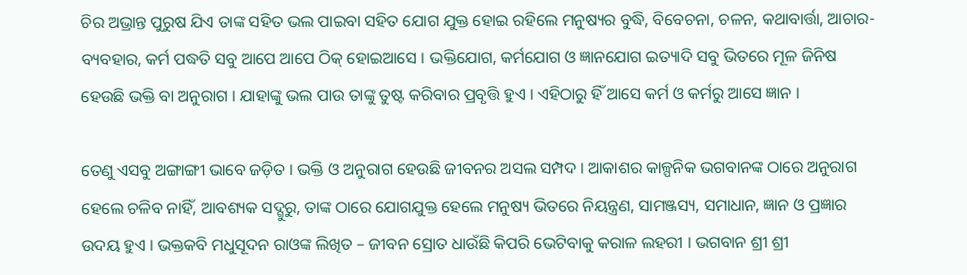ଚିର ଅଭ୍ରାନ୍ତ ପୁରୁଷ ଯିଏ ତାଙ୍କ ସହିତ ଭଲ ପାଇବା ସହିତ ଯୋଗ ଯୁକ୍ତ ହୋଇ ରହିଲେ ମନୁଷ୍ୟର ବୁଦ୍ଧି, ବିବେଚନା, ଚଳନ, କଥାବାର୍ତ୍ତା, ଆଚାର-ବ୍ୟବହାର, କର୍ମ ପଦ୍ଧତି ସବୁ ଆପେ ଆପେ ଠିକ୍ ହୋଇଆସେ । ଭକ୍ତିଯୋଗ, କର୍ମଯୋଗ ଓ ଜ୍ଞାନଯୋଗ ଇତ୍ୟାଦି ସବୁ ଭିତରେ ମୂଳ ଜିନିଷ ହେଉଛି ଭକ୍ତି ବା ଅନୁରାଗ । ଯାହାଙ୍କୁ ଭଲ ପାଉ ତାଙ୍କୁ ତୁଷ୍ଟ କରିବାର ପ୍ରବୃତ୍ତି ହୁଏ । ଏହିଠାରୁ ହିଁ ଆସେ କର୍ମ ଓ କର୍ମରୁ ଆସେ ଜ୍ଞାନ ।

ତେଣୁ ଏସବୁ ଅଙ୍ଗାଙ୍ଗୀ ଭାବେ ଜଡ଼ିତ । ଭକ୍ତି ଓ ଅନୁରାଗ ହେଉଛି ଜୀବନର ଅସଲ ସମ୍ପଦ । ଆକାଶର କାଳ୍ପନିକ ଭଗବାନଙ୍କ ଠାରେ ଅନୁରାଗ ହେଲେ ଚଳିବ ନାହିଁ, ଆବଶ୍ୟକ ସଦ୍ଗୁରୁ, ତାଙ୍କ ଠାରେ ଯୋଗଯୁକ୍ତ ହେଲେ ମନୁଷ୍ୟ ଭିତରେ ନିୟନ୍ତ୍ରଣ, ସାମଞ୍ଜସ୍ୟ, ସମାଧାନ, ଜ୍ଞାନ ଓ ପ୍ରଜ୍ଞାର ଉଦୟ ହୁଏ । ଭକ୍ତକବି ମଧୁସୂଦନ ରାଓଙ୍କ ଲିଖିତ – ଜୀବନ ସ୍ରୋତ ଧାଉଁଛି କିପରି ଭେଟିବାକୁ କରାଳ ଲହରୀ । ଭଗବାନ ଶ୍ରୀ ଶ୍ରୀ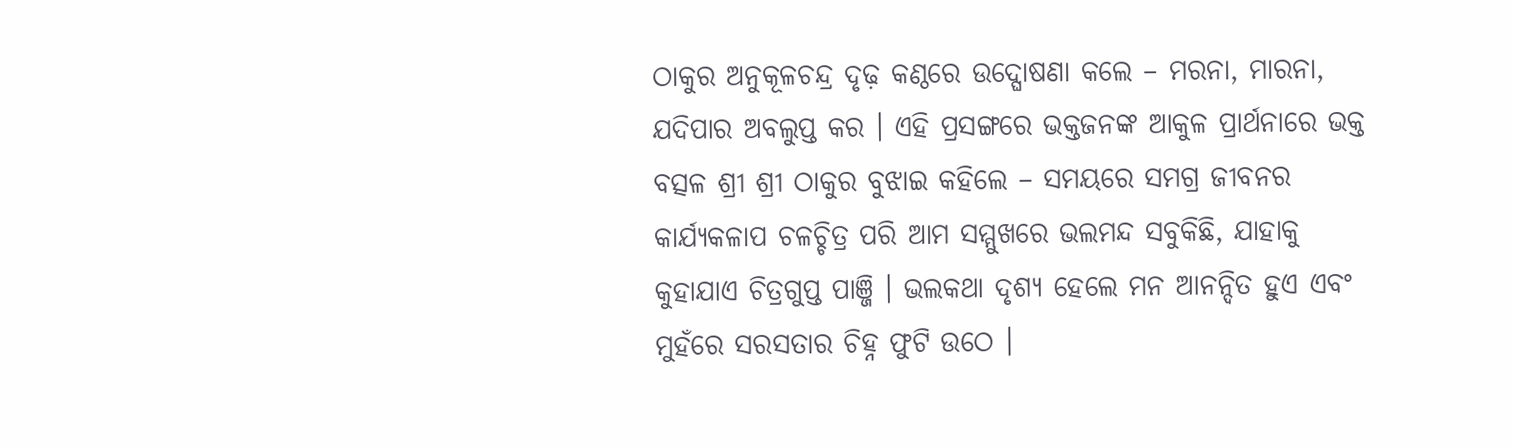ଠାକୁର ଅନୁକୂଳଚନ୍ଦ୍ର ଦୃଢ଼ କଣ୍ଠରେ ଉଦ୍ଘୋଷଣା କଲେ – ମରନା, ମାରନା, ଯଦିପାର ଅବଲୁପ୍ତ କର । ଏହି ପ୍ରସଙ୍ଗରେ ଭକ୍ତଜନଙ୍କ ଆକୁଳ ପ୍ରାର୍ଥନାରେ ଭକ୍ତ ବତ୍ସଳ ଶ୍ରୀ ଶ୍ରୀ ଠାକୁର ବୁଝାଇ କହିଲେ – ସମୟରେ ସମଗ୍ର ଜୀବନର କାର୍ଯ୍ୟକଳାପ ଚଳଚ୍ଚିତ୍ର ପରି ଆମ ସମ୍ମୁଖରେ ଭଲମନ୍ଦ ସବୁକିଛି, ଯାହାକୁ କୁହାଯାଏ ଚିତ୍ରଗୁପ୍ତ ପାଞ୍ଜି । ଭଲକଥା ଦୃଶ୍ୟ ହେଲେ ମନ ଆନନ୍ଦିତ ହୁଏ ଏବଂ ମୁହଁରେ ସରସତାର ଚିହ୍ନ ଫୁଟି ଉଠେ ।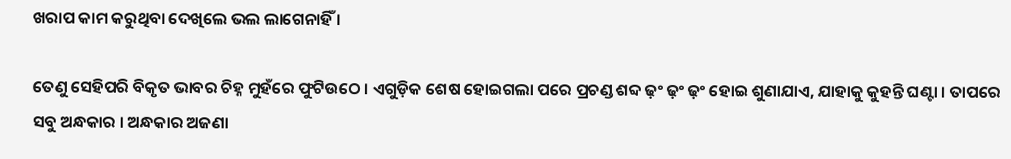ଖରାପ କାମ କରୁଥିବା ଦେଖିଲେ ଭଲ ଲାଗେନାହିଁ ।

ତେଣୁ ସେହିପରି ବିକୃତ ଭାବର ଚିହ୍ନ ମୁହଁରେ ଫୁଟିଉଠେ । ଏଗୁଡ଼ିକ ଶେଷ ହୋଇଗଲା ପରେ ପ୍ରଚଣ୍ଡ ଶବ୍ଦ ଢ଼ଂ ଢ଼ଂ ଢ଼ଂ ହୋଇ ଶୁଣାଯାଏ, ଯାହାକୁ କୁହନ୍ତି ଘଣ୍ଟା । ତାପରେ ସବୁ ଅନ୍ଧକାର । ଅନ୍ଧକାର ଅଜଣା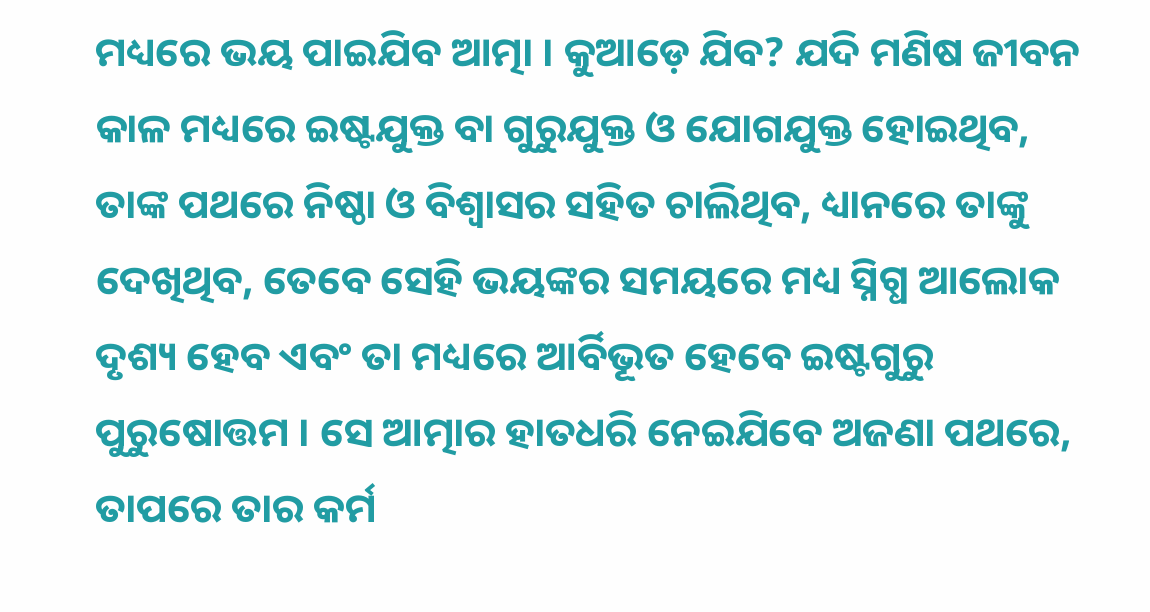ମଧ୍ୟରେ ଭୟ ପାଇଯିବ ଆତ୍ମା । କୁଆଡ଼େ ଯିବ? ଯଦି ମଣିଷ ଜୀବନ କାଳ ମଧ୍ୟରେ ଇଷ୍ଟଯୁକ୍ତ ବା ଗୁରୁଯୁକ୍ତ ଓ ଯୋଗଯୁକ୍ତ ହୋଇଥିବ, ତାଙ୍କ ପଥରେ ନିଷ୍ଠା ଓ ବିଶ୍ୱାସର ସହିତ ଚାଲିଥିବ, ଧ୍ୟାନରେ ତାଙ୍କୁ ଦେଖିଥିବ, ତେବେ ସେହି ଭୟଙ୍କର ସମୟରେ ମଧ୍ୟ ସ୍ନିଗ୍ଧ ଆଲୋକ ଦୃଶ୍ୟ ହେବ ଏବଂ ତା ମଧ୍ୟରେ ଆର୍ବିଭୂତ ହେବେ ଇଷ୍ଟଗୁରୁ ପୁରୁଷୋତ୍ତମ । ସେ ଆତ୍ମାର ହାତଧରି ନେଇଯିବେ ଅଜଣା ପଥରେ, ତାପରେ ତାର କର୍ମ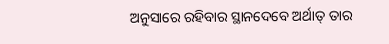ଅନୁସାରେ ରହିବାର ସ୍ଥାନଦେବେ ଅର୍ଥାତ୍ ତାର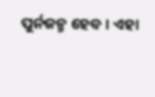ପୁର୍ନଜନ୍ମ ହେବ । ଏହା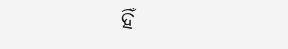ହିଁ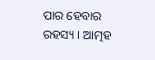ପାର ହେବାର ରହସ୍ୟ । ଆତ୍ମହ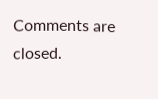Comments are closed.